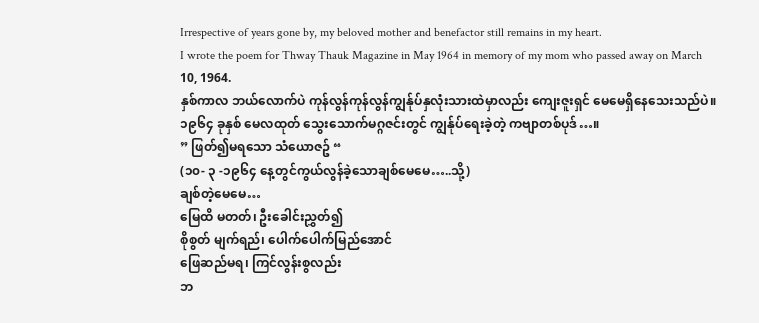Irrespective of years gone by, my beloved mother and benefactor still remains in my heart.
I wrote the poem for Thway Thauk Magazine in May 1964 in memory of my mom who passed away on March 10, 1964.
နှစ်ကာလ ဘယ်လောက်ပဲ ကုန်လွန်ကုန်လွန်ကျွန်ုပ်နှလုံးသားထဲမှာလည်း ကျေးဇူးရှင် မေမေရှိနေသေးသည်ပဲ။၁၉၆၄ ခုနှစ် မေလထုတ် သွေးသောက်မဂ္ဂဇင်းတွင် ကျွန်ုပ်ရေးခဲ့တဲ့ ကဗျာတစ်ပုဒ်…။
” ဖြတ်၍မရသော သံယောဇဥ် “
(၁၀- ၃ -၁၉၆၄ နေ့တွင်ကွယ်လွန်ခဲ့သောချစ်မေမေ…..သို့)
ချစ်တဲ့မေမေ…
မြေထိ မတတ်၊ ဦးခေါင်းညွှတ်၍
စိုစွတ် မျက်ရည်၊ ပေါက်ပေါက်မြည်အောင်
ဖြေဆည်မရ၊ ကြင်လွန်းစွလည်း
ဘ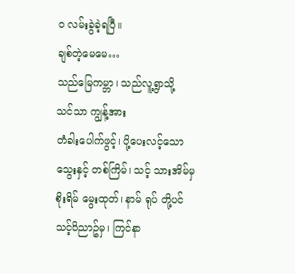ဝ လမ်းခွဲခဲ့ရပြီ။
ချစ်တဲ့မေမေ…
သည်မြေကမ္ဘာ၊ သည်လူ့ရွာသို့
သင်သာ ကျွန့်အား
တံခါးပေါက်ဖွင့်၊ ပို့ပေးလင့်သော
သွေးနှင့် တစ်ကြိမ်၊ သင့် သားအိမ်မှ
စိုးရိမ် မွေးထုတ်၊ နာမ် ရုပ် တို့ပင်
သင့်ဝိညာဥ်မှ၊ ကြင်နာ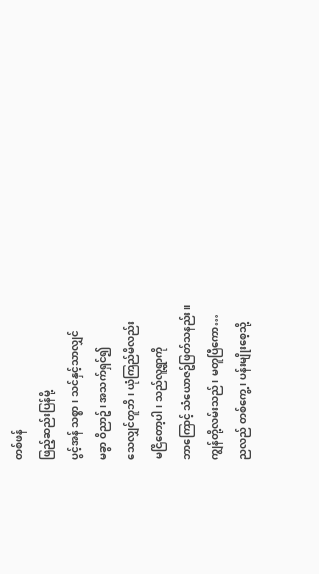တစ်ဖန်
ဖြည့်ဆည်းပြန်မို့
ပွင့်အန် သစ္စာ၊ သင်နှင့်သာလျှင်
မခွာ ဝိညာဥ်၊ အသက်ရှင်၍
သေလျှင်တူဘိ၊ ယုံကြည်မိလည်း
မငြိတော့ပါ၊ သည်လူ့ရွာကို
ဘာကြောင့် သံယောဇဥ်ဖြတ်သနည်း။
ကျွန်တို့လမ်းသည်၊ မတူပြီကော…
ညလည် တစ်ကွေ့၊ ပန်းမျိုးစေ့သို့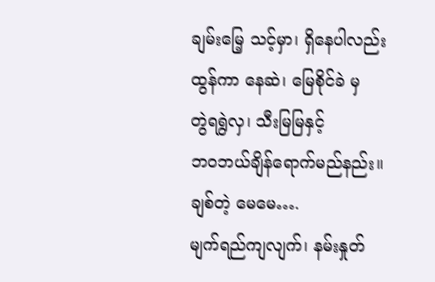ချမ်းမြေ့ သင့်မှာ၊ ရှိနေပါလည်း
ထွန်ကာ နေဆဲ၊ မြေစိုင်ခဲ မှ
တွဲရရွဲလှ၊ သီးမြမြနှင့်
ဘဝဘယ်ချိန်ရောက်မည်နည်း။
ချစ်တဲ့ မေမေ….
မျက်ရည်ကျလျက်၊ နမ်းနှုတ်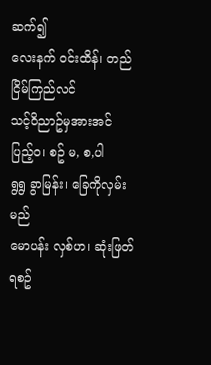ဆက်၍
လေးနက် ဝင်းထိန်၊ တည်ငြိမ်ကြည်လင်
သင့်ဝိညာဥ်မှအားအင် ပြည့်ဝ၊ စဥ် မ, စ,ပါ
ရွရွ ခွာမြန်း၊ ခြေကိုလှမ်းမည်
မောပန်း လှစ်ဟ၊ ဆုံးဖြတ်ရစဥ်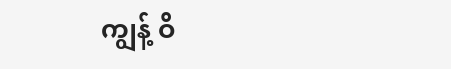ကျွန့် ဝိ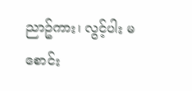ညာဥ်ကား၊ လွင့်ပါး မစောင်း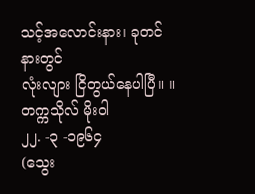သင့်အလောင်းနား၊ ခုတင်နားတွင်
လုံးလျား ငြိတွယ်နေပါပြီ။ ။
တက္ကသိုလ် မိုးဝါ
၂၂. -၃ -၁၉၆၄
(သွေး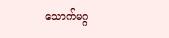သောက်မဂ္ဂ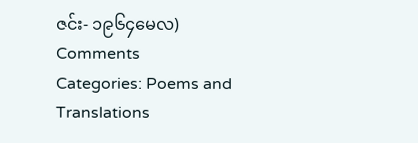ဇင်း- ၁၉၆၄မေလ)
Comments
Categories: Poems and Translations